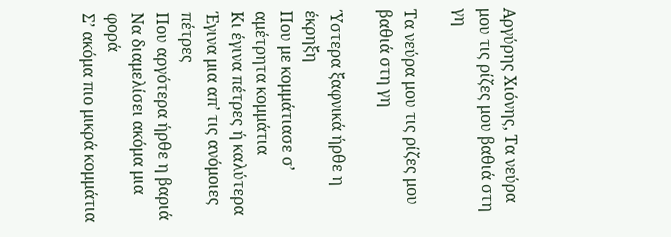Αργύρης Χιόνης, Τα νεύρα μου τις ρίζες μου βαθιά στη γη

Τα νεύρα μου τις ρίζες μου βαθιά στη γη

Ύστερα ξαφνικά ήρθε η έκρηξη
Που με κομμάτιασε σ’ αμέτρητα κομμάτια
Κι έγινα πέτρες ή καλύτερα
Έγινα μια απ’ τις ανόμοιες πέτρες
Που αργότερα ήρθε η βαριά
Να διαμελίσει ακόμα μια φορά
Σ’ ακόμα πιο μικρά κομμάτια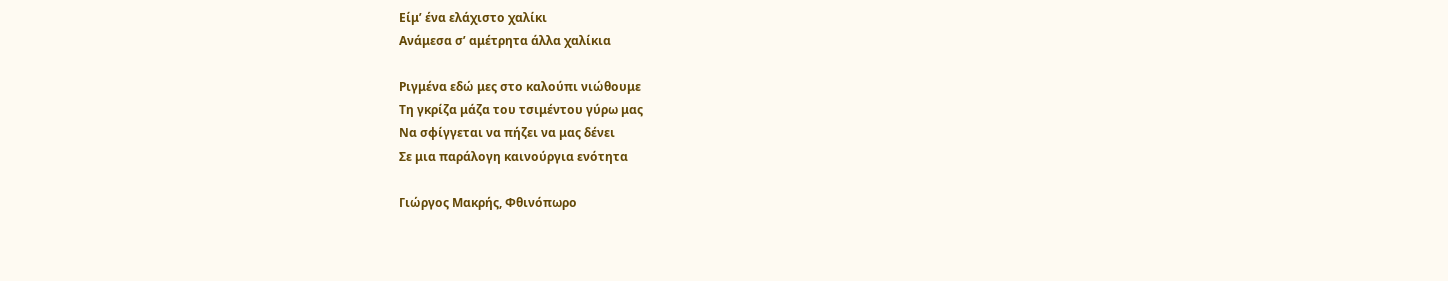Είμ’ ένα ελάχιστο χαλίκι
Ανάμεσα σ’ αμέτρητα άλλα χαλίκια

Ριγμένα εδώ μες στο καλούπι νιώθουμε
Τη γκρίζα μάζα του τσιμέντου γύρω μας
Να σφίγγεται να πήζει να μας δένει
Σε μια παράλογη καινούργια ενότητα

Γιώργος Μακρής, Φθινόπωρο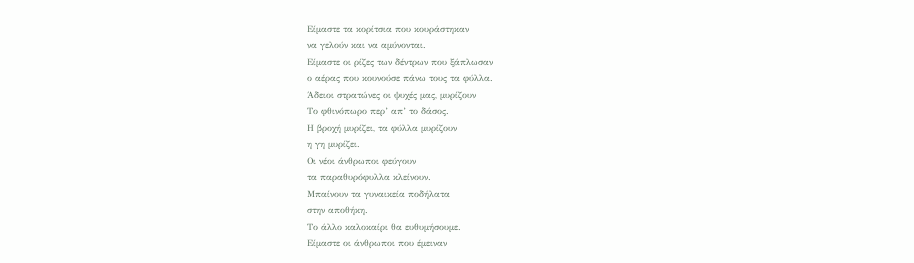Είμαστε τα κορίτσια που κουράστηκαν
να γελούν και να αμύνονται.
Είμαστε οι ρίζες των δέντρων που ξάπλωσαν
ο αέρας που κουνούσε πάνω τους τα φύλλα.
Άδειοι στρατώνες οι ψυχές μας, μυρίζουν
Το φθινόπωρο περ’ απ’ το δάσος.
Η βροχή μυρίζει, τα φύλλα μυρίζουν
η γη μυρίζει.
Οι νέοι άνθρωποι φεύγουν
τα παραθυρόφυλλα κλείνουν.
Μπαίνουν τα γυναικεία ποδήλατα
στην αποθήκη.
Το άλλο καλοκαίρι θα ευθυμήσουμε.
Είμαστε οι άνθρωποι που έμειναν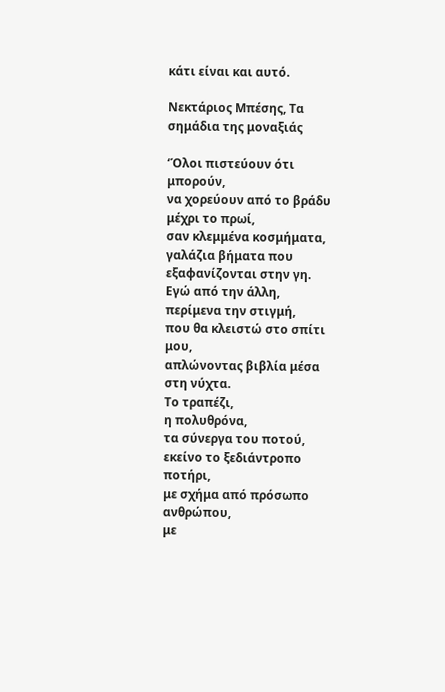κάτι είναι και αυτό.

Νεκτάριος Μπέσης, Τα σημάδια της μοναξιάς

‘Όλοι πιστεύουν ότι μπορούν,
να χορεύουν από το βράδυ μέχρι το πρωί,
σαν κλεμμένα κοσμήματα,
γαλάζια βήματα που εξαφανίζονται στην γη.
Εγώ από την άλλη,
περίμενα την στιγμή,
που θα κλειστώ στο σπίτι μου,
απλώνοντας βιβλία μέσα στη νύχτα.
Το τραπέζι,
η πολυθρόνα,
τα σύνεργα του ποτού,
εκείνο το ξεδιάντροπο ποτήρι,
με σχήμα από πρόσωπο ανθρώπου,
με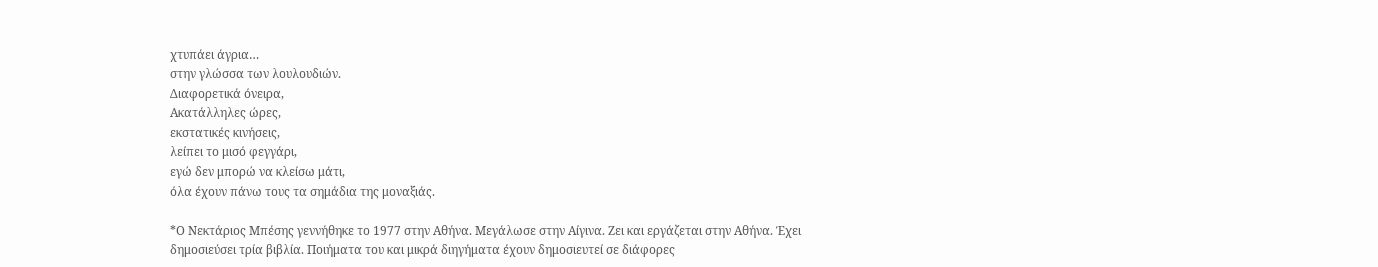χτυπάει άγρια…
στην γλώσσα των λουλουδιών.
Διαφορετικά όνειρα,
Ακατάλληλες ώρες,
εκστατικές κινήσεις,
λείπει το μισό φεγγάρι,
εγώ δεν μπορώ να κλείσω μάτι,
όλα έχουν πάνω τους τα σημάδια της μοναξιάς.

*Ο Νεκτάριος Μπέσης γεννήθηκε το 1977 στην Αθήνα. Μεγάλωσε στην Αίγινα. Ζει και εργάζεται στην Αθήνα. Έχει δημοσιεύσει τρία βιβλία. Ποιήματα του και μικρά διηγήματα έχουν δημοσιευτεί σε διάφορες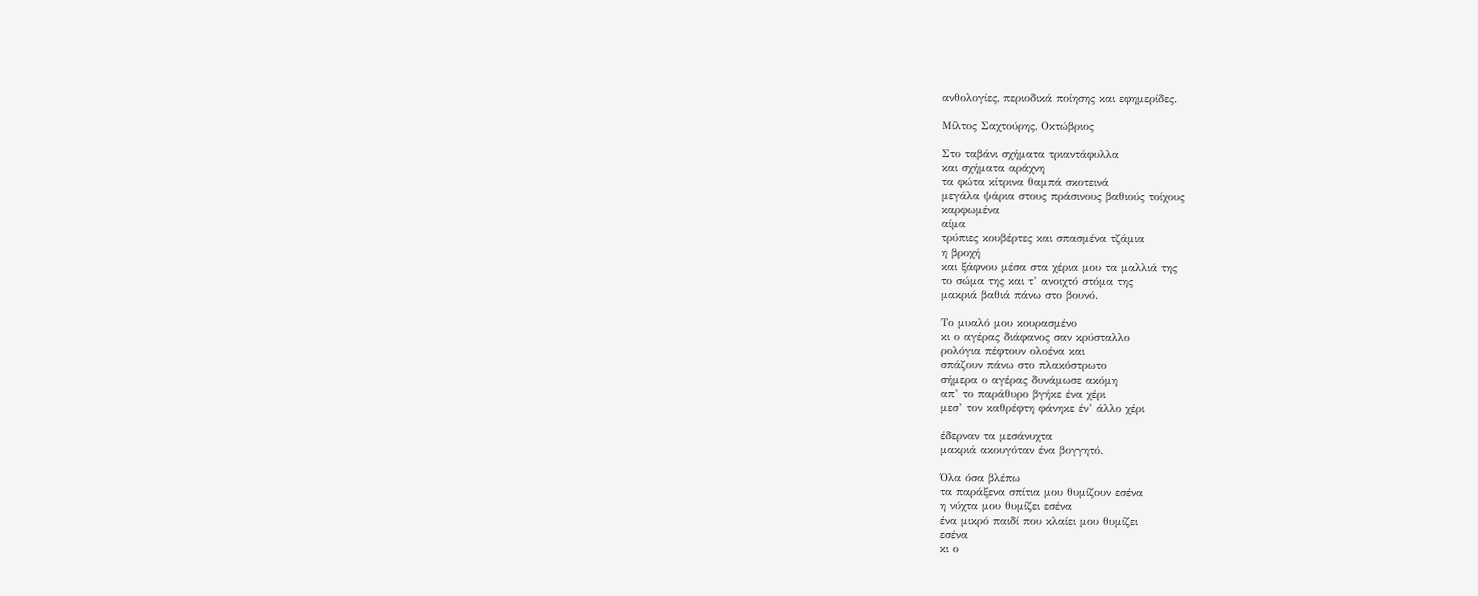ανθολογίες, περιοδικά ποίησης και εφημερίδες.

Μίλτος Σαχτούρης, Οκτώβριος

Στο ταβάνι σχήματα τριαντάφυλλα
και σχήματα αράχνη
τα φώτα κίτρινα θαμπά σκοτεινά
μεγάλα ψάρια στους πράσινους βαθιούς τοίχους
καρφωμένα
αίμα
τρύπιες κουβέρτες και σπασμένα τζάμια
η βροχή
και ξάφνου μέσα στα χέρια μου τα μαλλιά της
το σώμα της και τ’ ανοιχτό στόμα της
μακριά βαθιά πάνω στο βουνό.

Το μυαλό μου κουρασμένο
κι ο αγέρας διάφανος σαν κρύσταλλο
ρολόγια πέφτουν ολοένα και
σπάζουν πάνω στο πλακόστρωτο
σήμερα ο αγέρας δυνάμωσε ακόμη
απ’ το παράθυρο βγήκε ένα χέρι
μεσ’ τον καθρέφτη φάνηκε έν’ άλλο χέρι

έδερναν τα μεσάνυχτα
μακριά ακουγόταν ένα βογγητό.

Όλα όσα βλέπω
τα παράξενα σπίτια μου θυμίζουν εσένα
η νύχτα μου θυμίζει εσένα
ένα μικρό παιδί που κλαίει μου θυμίζει
εσένα
κι ο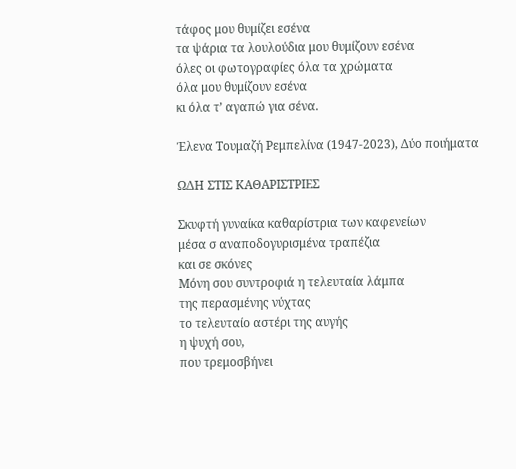τάφος μου θυμίζει εσένα
τα ψάρια τα λουλούδια μου θυμίζουν εσένα
όλες οι φωτογραφίες όλα τα χρώματα
όλα μου θυμίζουν εσένα
κι όλα τ’ αγαπώ για σένα.

Έλενα Τουμαζή Ρεμπελίνα (1947-2023), Δύο ποιήματα

ΩΔΗ ΣΤΙΣ ΚΑΘΑΡΙΣΤΡΙΕΣ

Σκυφτή γυναίκα καθαρίστρια των καφενείων
μέσα σ αναποδογυρισμένα τραπέζια
και σε σκόνες
Μόνη σου συντροφιά η τελευταία λάμπα
της περασμένης νύχτας
το τελευταίο αστέρι της αυγής
η ψυχή σου,
που τρεμοσβήνει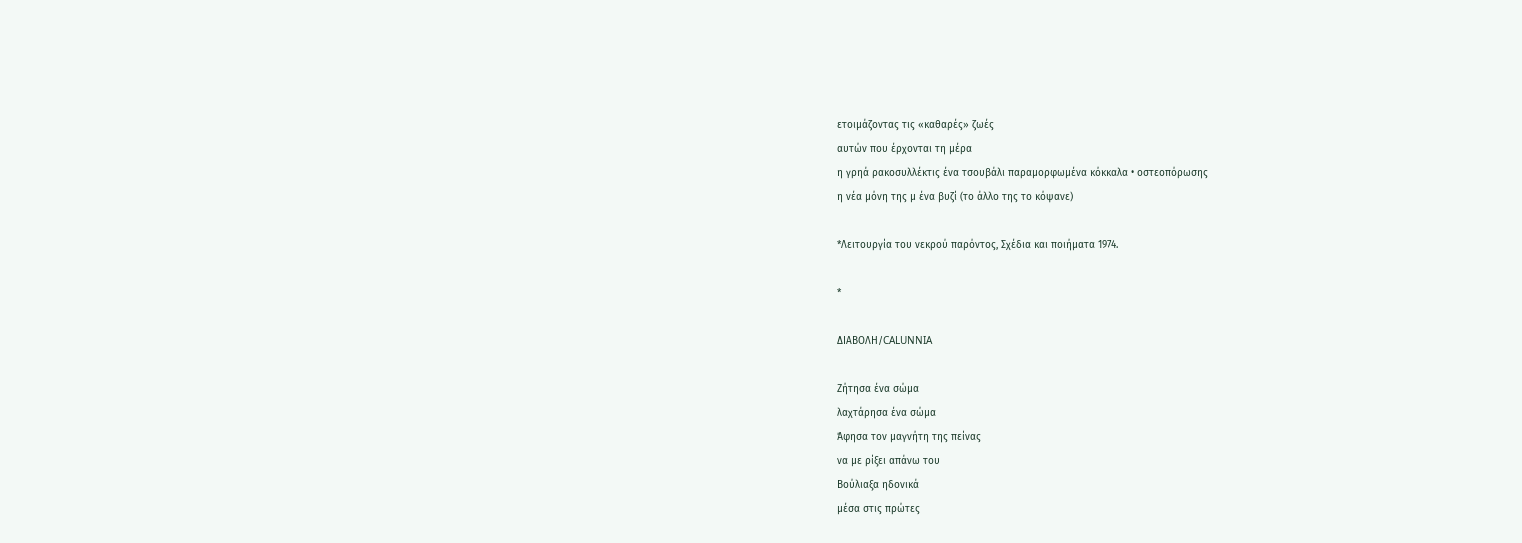ετοιμάζοντας τις «καθαρές» ζωές
αυτών που έρχονται τη μέρα
η γρηά ρακοσυλλέκτις ένα τσουβάλι παραμορφωμένα κόκκαλα • οστεοπόρωσης
η νέα μόνη της μ ένα βυζί (το άλλο της το κόψανε)

*Λειτουργία του νεκρού παρόντος, Σχέδια και ποιήματα 1974.

*

ΔΙΑΒΟΛΗ/CALUNNIA

Ζήτησα ένα σώμα
λαχτάρησα ένα σώμα
Άφησα τον μαγνήτη της πείνας
να με ρίξει απάνω του
Βούλιαξα ηδονικά
μέσα στις πρώτες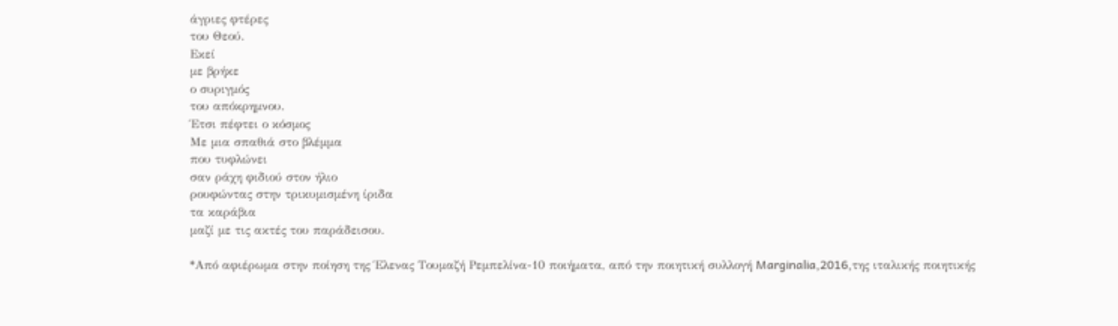άγριες φτέρες
του Θεού.
Εκεί
με βρήκε
ο συριγμός
του απόκρημνου.
Έτσι πέφτει ο κόσμος
Με μια σπαθιά στο βλέμμα
που τυφλώνει
σαν ράχη φιδιού στον ήλιο
ρουφώντας στην τρικυμισμένη ίριδα
τα καράβια
μαζί με τις ακτές του παράδεισου.

*Από αφιέρωμα στην ποίηση της Έλενας Τουμαζή Ρεμπελίνα-10 ποιήματα, από την ποιητική συλλογή Marginalia,2016,της ιταλικής ποιητικής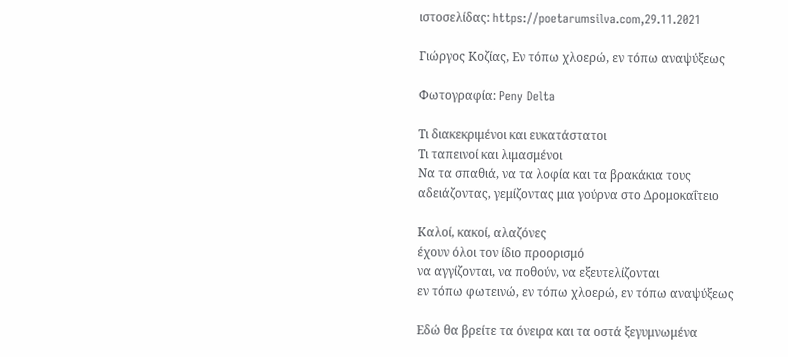ιστοσελίδας: https://poetarumsilva.com,29.11.2021

Γιώργος Κοζίας, Εν τόπω χλοερώ, εν τόπω αναψύξεως

Φωτογραφία: Peny Delta

Τι διακεκριμένοι και ευκατάστατοι
Τι ταπεινοί και λιμασμένοι
Να τα σπαθιά, να τα λοφία και τα βρακάκια τους
αδειάζοντας, γεμίζοντας μια γούρνα στο Δρομοκαΐτειο

Καλοί, κακοί, αλαζόνες
έχουν όλοι τον ίδιο προορισμό
να αγγίζονται, να ποθούν, να εξευτελίζονται
εν τόπω φωτεινώ, εν τόπω χλοερώ, εν τόπω αναψύξεως

Εδώ θα βρείτε τα όνειρα και τα οστά ξεγυμνωμένα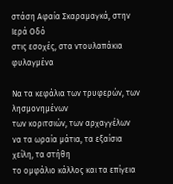στάση Αφαία Σκαραμαγκά, στην Ιερά Οδό
στις εσοχές, στα ντουλαπάκια φυλαγμένα

Να τα κεφάλια των τρυφερών, των λησμονημένων
των κοριτσιών, των αρχαγγέλων
να τα ωραία μάτια, τα εξαίσια χείλη, τα στήθη
το ομφάλιο κάλλος και τα επίγεια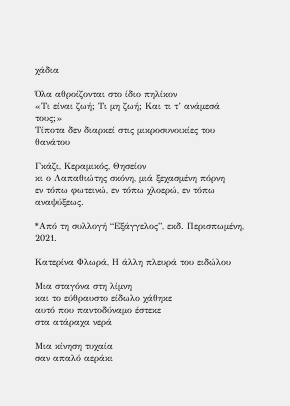χάδια

Όλα αθροίζονται στο ίδιο πηλίκον
«Τι είναι ζωή; Τι μη ζωή; Και τι τ’ ανάμεσά τους;»
Τίποτα δεν διαρκεί στις μικροσυνοικίες του θανάτου

Γκάζι, Κεραμικός, Θησείον
κι ο Λαπαθιώτης σκόνη, μιά ξεχασμένη πόρνη
εν τόπω φωτεινώ, εν τόπω χλοερώ, εν τόπω αναψύξεως.

*Από τη συλλογή “Εξάγγελος”, εκδ. Περισπωμένη, 2021.

Κατερίνα Φλωρά, Η άλλη πλευρά του ειδώλου

Μια σταγόνα στη λίμνη
και το εύθραυστο είδωλο χάθηκε
αυτό που παντοδύναμο έστεκε
στα ατάραχα νερά

Μια κίνηση τυχαία
σαν απαλό αεράκι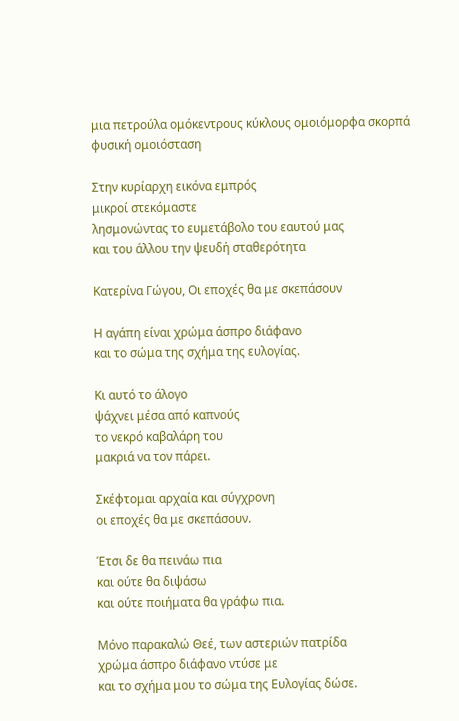μια πετρούλα ομόκεντρους κύκλους ομοιόμορφα σκορπά
φυσική ομοιόσταση

Στην κυρίαρχη εικόνα εμπρός
μικροί στεκόμαστε
λησμονώντας το ευμετάβολο του εαυτού μας
και του άλλου την ψευδή σταθερότητα

Κατερίνα Γώγου, Οι εποχές θα με σκεπάσουν

Η αγάπη είναι χρώμα άσπρο διάφανο
και το σώμα της σχήμα της ευλογίας.

Κι αυτό το άλογο
ψάχνει μέσα από καπνούς
το νεκρό καβαλάρη του
μακριά να τον πάρει.

Σκέφτομαι αρχαία και σύγχρονη
οι εποχές θα με σκεπάσουν.

Έτσι δε θα πεινάω πια
και ούτε θα διψάσω
και ούτε ποιήματα θα γράφω πια.

Μόνο παρακαλώ Θεέ, των αστεριών πατρίδα
χρώμα άσπρο διάφανο ντύσε με
και το σχήμα μου το σώμα της Ευλογίας δώσε.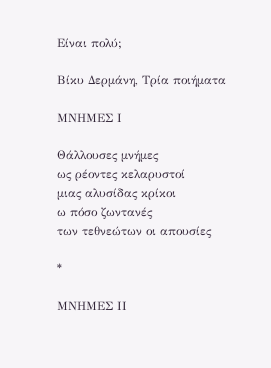Είναι πολύ;

Βίκυ Δερμάνη, Τρία ποιήματα

ΜΝΗΜΕΣ Ι

Θάλλουσες μνήμες
ως ρέοντες κελαρυστοί
μιας αλυσίδας κρίκοι
ω πόσο ζωντανές
των τεθνεώτων οι απουσίες

*

ΜΝΗΜΕΣ ΙΙ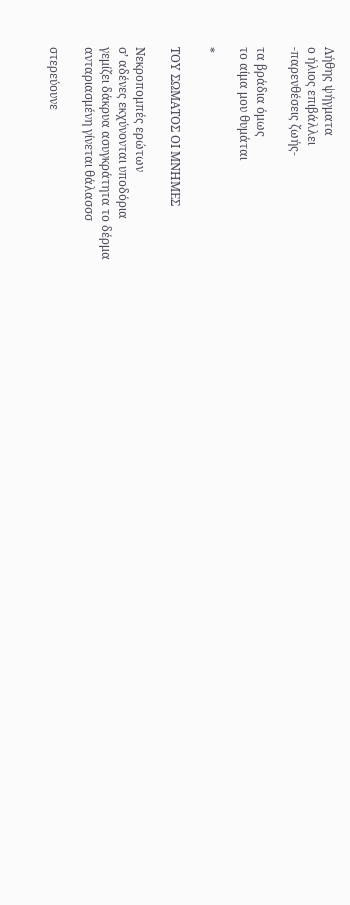Λήθης ψήγματα
ο ήλιος επιβάλλει
-παρενθέσεις ζωής-

τα βράδια όμως
το αίμα μου θυμάται

*

ΤΟΥ ΣΩΜΑΤΟΣ ΟΙ ΜΝΗΜΕΣ

Νεκροπομπές ερώτων
σ’ αδένες εκχύνονται υποδόρια
γεμίζει δάκρυα ασυγκράτητα το δέρμα
ανταριασμένη γίνεται θάλασσσ

στερεύουνε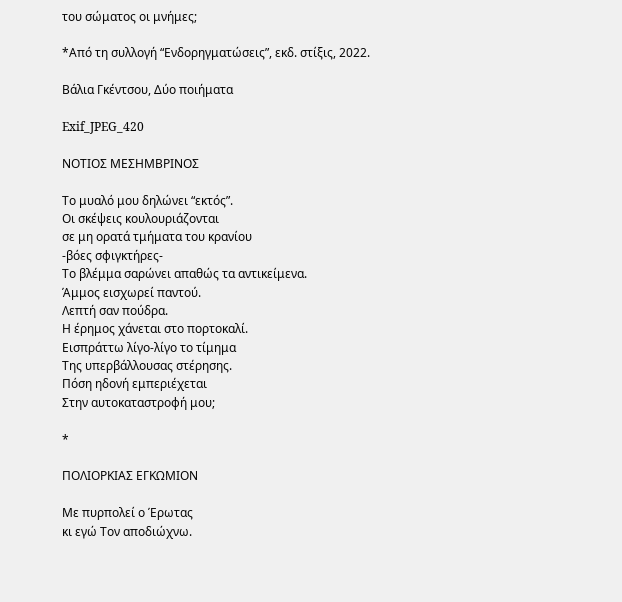του σώματος οι μνήμες;

*Από τη συλλογή “Ενδορηγματώσεις”, εκδ. στίξις, 2022.

Βάλια Γκέντσου, Δύο ποιήματα

Exif_JPEG_420

ΝΟΤΙΟΣ ΜΕΣΗΜΒΡΙΝΟΣ

Το μυαλό μου δηλώνει “εκτός”.
Οι σκέψεις κουλουριάζονται
σε μη ορατά τμήματα του κρανίου
-βόες σφιγκτήρες-
Το βλέμμα σαρώνει απαθώς τα αντικείμενα.
Άμμος εισχωρεί παντού.
Λεπτή σαν πούδρα.
Η έρημος χάνεται στο πορτοκαλί.
Εισπράττω λίγο-λίγο το τίμημα
Της υπερβάλλουσας στέρησης.
Πόση ηδονή εμπεριέχεται
Στην αυτοκαταστροφή μου;

*

ΠΟΛΙΟΡΚΙΑΣ ΕΓΚΩΜΙΟΝ

Με πυρπολεί ο Έρωτας
κι εγώ Τον αποδιώχνω.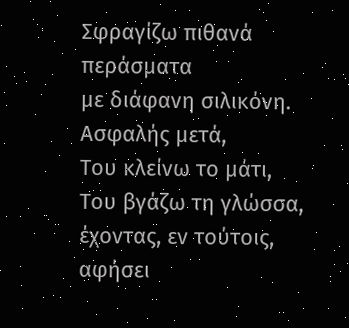Σφραγίζω πιθανά περάσματα
με διάφανη σιλικόνη.
Ασφαλής μετά,
Του κλείνω το μάτι,
Του βγάζω τη γλώσσα,
έχοντας, εν τούτοις, αφήσει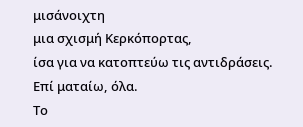μισάνοιχτη
μια σχισμή Κερκόπορτας,
ίσα για να κατοπτεύω τις αντιδράσεις.
Επί ματαίω, όλα.
Το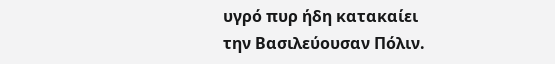υγρό πυρ ήδη κατακαίει
την Βασιλεύουσαν Πόλιν.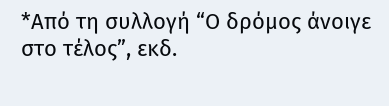*Από τη συλλογή “Ο δρόμος άνοιγε στο τέλος”, εκδ.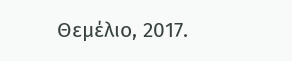Θεμέλιο, 2017.